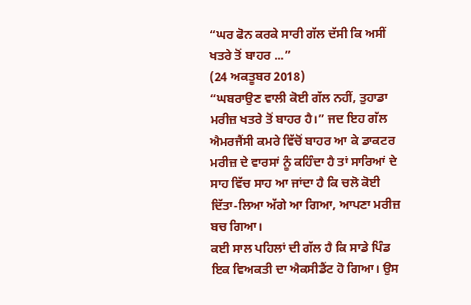“ਘਰ ਫੋਨ ਕਰਕੇ ਸਾਰੀ ਗੱਲ ਦੱਸੀ ਕਿ ਅਸੀਂ ਖਤਰੇ ਤੋਂ ਬਾਹਰ ...”
(24 ਅਕਤੂਬਰ 2018)
“ਘਬਰਾਉਣ ਵਾਲੀ ਕੋਈ ਗੱਲ ਨਹੀਂ, ਤੁਹਾਡਾ ਮਰੀਜ਼ ਖਤਰੇ ਤੋਂ ਬਾਹਰ ਹੈ।” ਜਦ ਇਹ ਗੱਲ ਐਮਰਜੈਂਸੀ ਕਮਰੇ ਵਿੱਚੋਂ ਬਾਹਰ ਆ ਕੇ ਡਾਕਟਰ ਮਰੀਜ਼ ਦੇ ਵਾਰਸਾਂ ਨੂੰ ਕਹਿੰਦਾ ਹੈ ਤਾਂ ਸਾਰਿਆਂ ਦੇ ਸਾਹ ਵਿੱਚ ਸਾਹ ਆ ਜਾਂਦਾ ਹੈ ਕਿ ਚਲੋ ਕੋਈ ਦਿੱਤਾ-ਲਿਆ ਅੱਗੇ ਆ ਗਿਆ, ਆਪਣਾ ਮਰੀਜ਼ ਬਚ ਗਿਆ।
ਕਈ ਸਾਲ ਪਹਿਲਾਂ ਦੀ ਗੱਲ ਹੈ ਕਿ ਸਾਡੇ ਪਿੰਡ ਇਕ ਵਿਅਕਤੀ ਦਾ ਐਕਸੀਡੈਂਟ ਹੋ ਗਿਆ। ਉਸ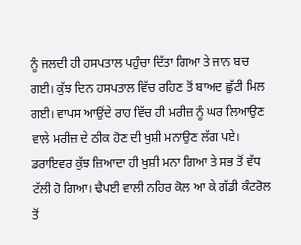ਨੂੰ ਜਲਦੀ ਹੀ ਹਸਪਤਾਲ ਪਹੁੰਚਾ ਦਿੱਤਾ ਗਿਆ ਤੇ ਜਾਨ ਬਚ ਗਈ। ਕੁੱਝ ਦਿਨ ਹਸਪਤਾਲ ਵਿੱਚ ਰਹਿਣ ਤੋਂ ਬਾਅਦ ਛੁੱਟੀ ਮਿਲ ਗਈ। ਵਾਪਸ ਆਉਂਦੇ ਰਾਹ ਵਿੱਚ ਹੀ ਮਰੀਜ਼ ਨੂੰ ਘਰ ਲਿਆਉਣ ਵਾਲੇ ਮਰੀਜ਼ ਦੇ ਠੀਕ ਹੋਣ ਦੀ ਖੁਸ਼ੀ ਮਨਾਉਣ ਲੱਗ ਪਏ। ਡਰਾਇਵਰ ਕੁੱਝ ਜ਼ਿਆਦਾ ਹੀ ਖੁਸ਼ੀ ਮਨਾ ਗਿਆ ਤੇ ਸਭ ਤੋਂ ਵੱਧ ਟੱਲੀ ਹੋ ਗਿਆ। ਢੈਪਈ ਵਾਲੀ ਨਹਿਰ ਕੋਲ ਆ ਕੇ ਗੱਡੀ ਕੰਟਰੋਲ ਤੋਂ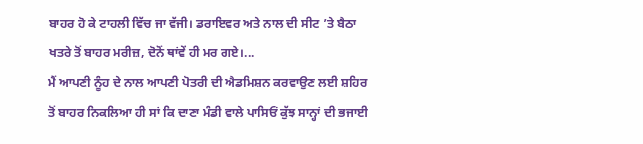ਬਾਹਰ ਹੋ ਕੇ ਟਾਹਲੀ ਵਿੱਚ ਜਾ ਵੱਜੀ। ਡਰਾਇਵਰ ਅਤੇ ਨਾਲ ਦੀ ਸੀਟ ’ਤੇ ਬੈਠਾ ਖਤਰੇ ਤੋਂ ਬਾਹਰ ਮਰੀਜ਼, ਦੋਨੋਂ ਥਾਂਵੇਂ ਹੀ ਮਰ ਗਏ।...
ਮੈਂ ਆਪਣੀ ਨੂੰਹ ਦੇ ਨਾਲ ਆਪਣੀ ਪੋਤਰੀ ਦੀ ਐਡਮਿਸ਼ਨ ਕਰਵਾਉਣ ਲਈ ਸ਼ਹਿਰ ਤੋਂ ਬਾਹਰ ਨਿਕਲਿਆ ਹੀ ਸਾਂ ਕਿ ਦਾਣਾ ਮੰਡੀ ਵਾਲੇ ਪਾਸਿਓਂ ਕੁੱਝ ਸਾਨ੍ਹਾਂ ਦੀ ਭਜਾਈ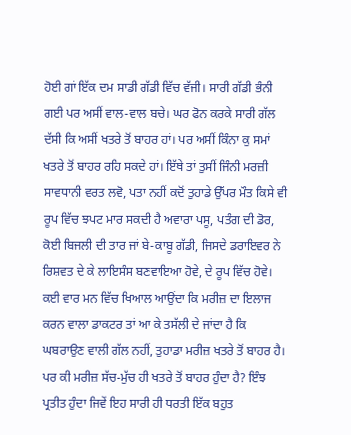ਹੋਈ ਗਾਂ ਇੱਕ ਦਮ ਸਾਡੀ ਗੱਡੀ ਵਿੱਚ ਵੱਜੀ। ਸਾਰੀ ਗੱਡੀ ਭੰਨੀ ਗਈ ਪਰ ਅਸੀਂ ਵਾਲ-ਵਾਲ ਬਚੇ। ਘਰ ਫੋਨ ਕਰਕੇ ਸਾਰੀ ਗੱਲ ਦੱਸੀ ਕਿ ਅਸੀਂ ਖਤਰੇ ਤੋਂ ਬਾਹਰ ਹਾਂ। ਪਰ ਅਸੀਂ ਕਿੰਨਾ ਕੁ ਸਮਾਂ ਖਤਰੇ ਤੋਂ ਬਾਹਰ ਰਹਿ ਸਕਦੇ ਹਾਂ। ਇੱਥੇ ਤਾਂ ਤੁਸੀਂ ਜਿੰਨੀ ਮਰਜ਼ੀ ਸਾਵਧਾਨੀ ਵਰਤ ਲਵੋ, ਪਤਾ ਨਹੀਂ ਕਦੋਂ ਤੁਹਾਡੇ ਉੱਪਰ ਮੌਤ ਕਿਸੇ ਵੀ ਰੂਪ ਵਿੱਚ ਝਪਟ ਮਾਰ ਸਕਦੀ ਹੈ ਅਵਾਰਾ ਪਸੂ, ਪਤੰਗ ਦੀ ਡੋਰ, ਕੋਈ ਬਿਜਲੀ ਦੀ ਤਾਰ ਜਾਂ ਬੇ-ਕਾਬੂ ਗੱਡੀ, ਜਿਸਦੇ ਡਰਾਇਵਰ ਨੇ ਰਿਸ਼ਵਤ ਦੇ ਕੇ ਲਾਇਸੰਸ ਬਣਵਾਇਆ ਹੋਵੇ, ਦੇ ਰੂਪ ਵਿੱਚ ਹੋਵੇ।
ਕਈ ਵਾਰ ਮਨ ਵਿੱਚ ਖਿਆਲ ਆਉਂਦਾ ਕਿ ਮਰੀਜ਼ ਦਾ ਇਲਾਜ ਕਰਨ ਵਾਲਾ ਡਾਕਟਰ ਤਾਂ ਆ ਕੇ ਤਸੱਲੀ ਦੇ ਜਾਂਦਾ ਹੈ ਕਿ ਘਬਰਾਉਣ ਵਾਲੀ ਗੱਲ ਨਹੀਂ, ਤੁਹਾਡਾ ਮਰੀਜ਼ ਖਤਰੇ ਤੋਂ ਬਾਹਰ ਹੈ। ਪਰ ਕੀ ਮਰੀਜ਼ ਸੱਚ-ਮੁੱਚ ਹੀ ਖਤਰੇ ਤੋਂ ਬਾਹਰ ਹੁੰਦਾ ਹੈ? ਇੰਝ ਪ੍ਰਤੀਤ ਹੁੰਦਾ ਜਿਵੇਂ ਇਹ ਸਾਰੀ ਹੀ ਧਰਤੀ ਇੱਕ ਬਹੁਤ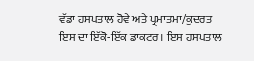ਵੱਡਾ ਹਸਪਤਾਲ ਹੋਵੇ ਅਤੇ ਪ੍ਰਮਾਤਮਾ/ਕੁਦਰਤ ਇਸ ਦਾ ਇੱਕੋ-ਇੱਕ ਡਾਕਟਰ। ਇਸ ਹਸਪਤਾਲ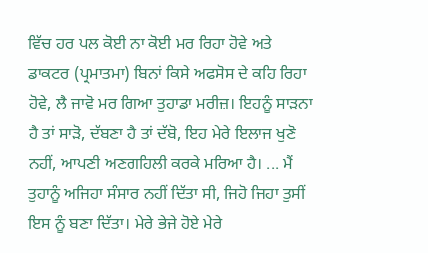ਵਿੱਚ ਹਰ ਪਲ ਕੋਈ ਨਾ ਕੋਈ ਮਰ ਰਿਹਾ ਹੋਵੇ ਅਤੇ ਡਾਕਟਰ (ਪ੍ਰਮਾਤਮਾ) ਬਿਨਾਂ ਕਿਸੇ ਅਫਸੋਸ ਦੇ ਕਹਿ ਰਿਹਾ ਹੋਵੇ, ਲੈ ਜਾਵੋ ਮਰ ਗਿਆ ਤੁਹਾਡਾ ਮਰੀਜ਼। ਇਹਨੂੰ ਸਾੜਨਾ ਹੈ ਤਾਂ ਸਾੜੋ, ਦੱਬਣਾ ਹੈ ਤਾਂ ਦੱਬੋ, ਇਹ ਮੇਰੇ ਇਲਾਜ ਖੁਣੋ ਨਹੀਂ, ਆਪਣੀ ਅਣਗਹਿਲੀ ਕਰਕੇ ਮਰਿਆ ਹੈ। ... ਮੈਂ ਤੁਹਾਨੂੰ ਅਜਿਹਾ ਸੰਸਾਰ ਨਹੀਂ ਦਿੱਤਾ ਸੀ, ਜਿਹੋ ਜਿਹਾ ਤੁਸੀਂ ਇਸ ਨੂੰ ਬਣਾ ਦਿੱਤਾ। ਮੇਰੇ ਭੇਜੇ ਹੋਏ ਮੇਰੇ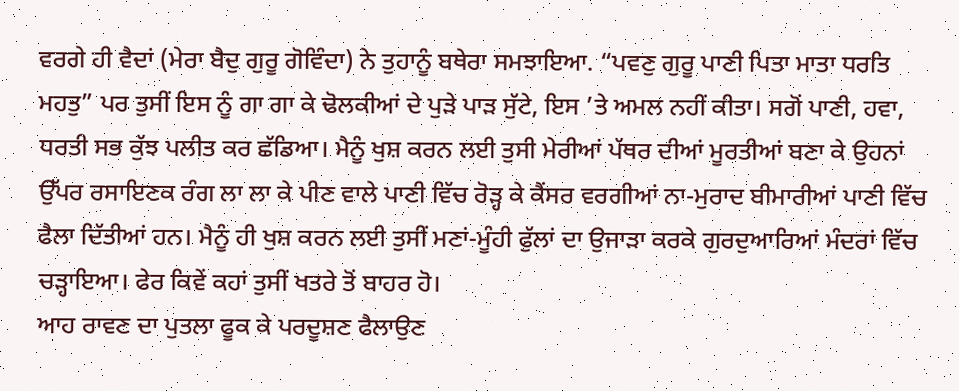ਵਰਗੇ ਹੀ ਵੈਦਾਂ (ਮੇਰਾ ਬੈਦੁ ਗੁਰੂ ਗੋਵਿੰਦਾ) ਨੇ ਤੁਹਾਨੂੰ ਬਥੇਰਾ ਸਮਝਾਇਆ. “ਪਵਣੁ ਗੁਰੂ ਪਾਣੀ ਪਿਤਾ ਮਾਤਾ ਧਰਤਿ ਮਹਤੁ” ਪਰ ਤੁਸੀਂ ਇਸ ਨੂੰ ਗਾ ਗਾ ਕੇ ਢੋਲਕੀਆਂ ਦੇ ਪੁੜੇ ਪਾੜ ਸੁੱਟੇ, ਇਸ ’ਤੇ ਅਮਲ ਨਹੀਂ ਕੀਤਾ। ਸਗੋਂ ਪਾਣੀ, ਹਵਾ, ਧਰਤੀ ਸਭ ਕੁੱਝ ਪਲੀਤ ਕਰ ਛੱਡਿਆ। ਮੈਨੂੰ ਖੁਸ਼ ਕਰਨ ਲਈ ਤੁਸੀ ਮੇਰੀਆਂ ਪੱਥਰ ਦੀਆਂ ਮੂਰਤੀਆਂ ਬਣਾ ਕੇ ਉਹਨਾਂ ਉੱਪਰ ਰਸਾਇਣਕ ਰੰਗ ਲਾ ਲਾ ਕੇ ਪੀਣ ਵਾਲੇ ਪਾਣੀ ਵਿੱਚ ਰੋੜ੍ਹ ਕੇ ਕੈਂਸਰ ਵਰਗੀਆਂ ਨਾ-ਮੁਰਾਦ ਬੀਮਾਰੀਆਂ ਪਾਣੀ ਵਿੱਚ ਫੈਲਾ ਦਿੱਤੀਆਂ ਹਨ। ਮੈਨੂੰ ਹੀ ਖੁਸ਼ ਕਰਨ ਲਈ ਤੁਸੀਂ ਮਣਾਂ-ਮੂੰਹੀ ਫੁੱਲਾਂ ਦਾ ਉਜਾੜਾ ਕਰਕੇ ਗੁਰਦੁਆਰਿਆਂ ਮੰਦਰਾਂ ਵਿੱਚ ਚੜ੍ਹਾਇਆ। ਫੇਰ ਕਿਵੇਂ ਕਹਾਂ ਤੁਸੀਂ ਖਤਰੇ ਤੋਂ ਬਾਹਰ ਹੋ।
ਆਹ ਰਾਵਣ ਦਾ ਪੁਤਲਾ ਫੂਕ ਕੇ ਪਰਦੂਸ਼ਣ ਫੈਲਾਉਣ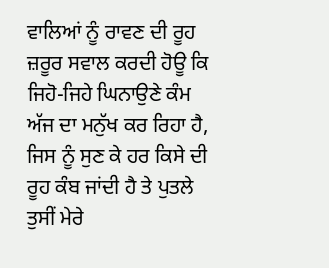ਵਾਲਿਆਂ ਨੂੰ ਰਾਵਣ ਦੀ ਰੂਹ ਜ਼ਰੂਰ ਸਵਾਲ ਕਰਦੀ ਹੋਊ ਕਿ ਜਿਹੋ-ਜਿਹੇ ਘਿਨਾਉਣੇ ਕੰਮ ਅੱਜ ਦਾ ਮਨੁੱਖ ਕਰ ਰਿਹਾ ਹੈ, ਜਿਸ ਨੂੰ ਸੁਣ ਕੇ ਹਰ ਕਿਸੇ ਦੀ ਰੂਹ ਕੰਬ ਜਾਂਦੀ ਹੈ ਤੇ ਪੁਤਲੇ ਤੁਸੀਂ ਮੇਰੇ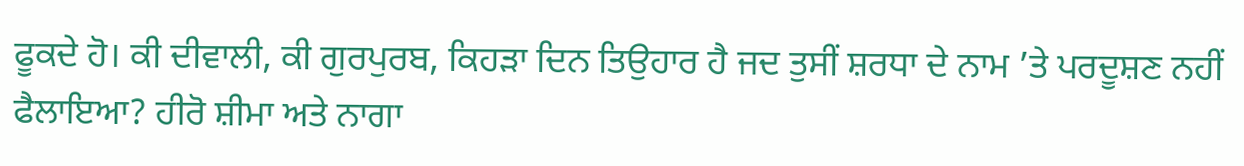ਫੂਕਦੇ ਹੋ। ਕੀ ਦੀਵਾਲੀ, ਕੀ ਗੁਰਪੁਰਬ, ਕਿਹੜਾ ਦਿਨ ਤਿਉਹਾਰ ਹੈ ਜਦ ਤੁਸੀਂ ਸ਼ਰਧਾ ਦੇ ਨਾਮ ’ਤੇ ਪਰਦੂਸ਼ਣ ਨਹੀਂ ਫੈਲਾਇਆ? ਹੀਰੋ ਸ਼ੀਮਾ ਅਤੇ ਨਾਗਾ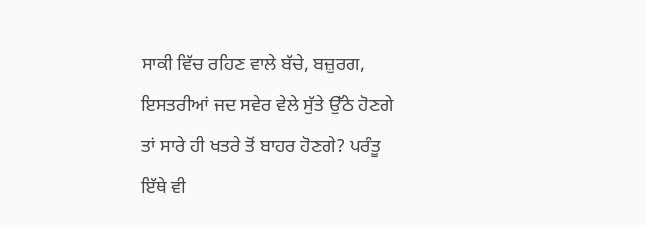ਸਾਕੀ ਵਿੱਚ ਰਹਿਣ ਵਾਲੇ ਬੱਚੇ, ਬਜ਼ੁਰਗ, ਇਸਤਰੀਆਂ ਜਦ ਸਵੇਰ ਵੇਲੇ ਸੁੱਤੇ ਉੱਠੇ ਹੋਣਗੇ ਤਾਂ ਸਾਰੇ ਹੀ ਖਤਰੇ ਤੋਂ ਬਾਹਰ ਹੋਣਗੇ? ਪਰੰਤੂ ਇੱਥੇ ਵੀ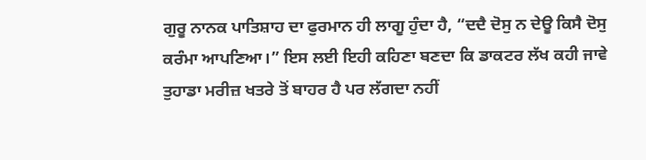ਗੁਰੂ ਨਾਨਕ ਪਾਤਿਸ਼ਾਹ ਦਾ ਫੁਰਮਾਨ ਹੀ ਲਾਗੂ ਹੁੰਦਾ ਹੈ, “ਦਦੈ ਦੋਸੁ ਨ ਦੇਊ ਕਿਸੈ ਦੋਸੁ ਕਰੰਮਾ ਆਪਣਿਆ।” ਇਸ ਲਈ ਇਹੀ ਕਹਿਣਾ ਬਣਦਾ ਕਿ ਡਾਕਟਰ ਲੱਖ ਕਹੀ ਜਾਵੇ ਤੁਹਾਡਾ ਮਰੀਜ਼ ਖਤਰੇ ਤੋਂ ਬਾਹਰ ਹੈ ਪਰ ਲੱਗਦਾ ਨਹੀਂ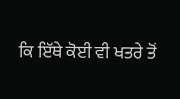ਕਿ ਇੱਥੇ ਕੋਈ ਵੀ ਖਤਰੇ ਤੋਂ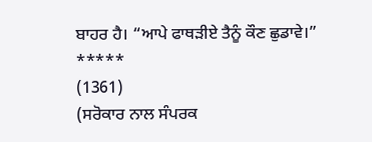ਬਾਹਰ ਹੈ। “ਆਪੇ ਫਾਥੜੀਏ ਤੈਨੂੰ ਕੌਣ ਛੁਡਾਵੇ।”
*****
(1361)
(ਸਰੋਕਾਰ ਨਾਲ ਸੰਪਰਕ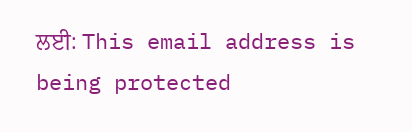ਲਈ: This email address is being protected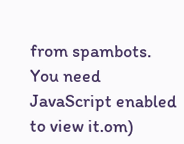from spambots. You need JavaScript enabled to view it.om)